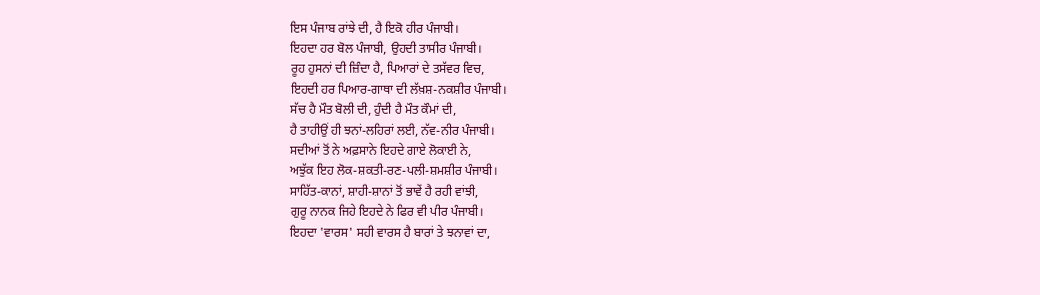ਇਸ ਪੰਜਾਬ ਰਾਂਝੇ ਦੀ, ਹੈ ਇਕੋ ਹੀਰ ਪੰਜਾਬੀ।
ਇਹਦਾ ਹਰ ਬੋਲ ਪੰਜਾਬੀ, ਉਹਦੀ ਤਾਸੀਰ ਪੰਜਾਬੀ।
ਰੂਹ ਹੁਸਨਾਂ ਦੀ ਜ਼ਿੰਦਾ ਹੈ, ਪਿਆਰਾਂ ਦੇ ਤਸੱਵਰ ਵਿਚ,
ਇਹਦੀ ਹਰ ਪਿਆਰ-ਗਾਥਾ ਦੀ ਲੱਖ਼ਸ਼-ਨਕਸ਼ੀਰ ਪੰਜਾਬੀ।
ਸੱਚ ਹੈ ਮੌਤ ਬੋਲੀ ਦੀ, ਹੁੰਦੀ ਹੈ ਮੌਤ ਕੌਮਾਂ ਦੀ,
ਹੈ ਤਾਹੀਉਂ ਹੀ ਝਨਾਂ-ਲਹਿਰਾਂ ਲਈ, ਨੱਵ-ਨੀਰ ਪੰਜਾਬੀ।
ਸਦੀਆਂ ਤੋਂ ਨੇ ਅਫ਼ਸਾਨੇ ਇਹਦੇ ਗਾਏ ਲੋਕਾਈ ਨੇ,
ਅਝੁੱਕ ਇਹ ਲੋਕ-ਸ਼ਕਤੀ-ਰਣ-ਪਲੀ-ਸ਼ਮਸ਼ੀਰ ਪੰਜਾਬੀ।
ਸਾਹਿੱਤ-ਕਾਨਾਂ, ਸ਼ਾਹੀ-ਸ਼ਾਨਾਂ ਤੋਂ ਭਾਵੇਂ ਹੈ ਰਹੀ ਵਾਂਝੀ,
ਗੁਰੂ ਨਾਨਕ ਜਿਹੇ ਇਹਦੇ ਨੇ ਫਿਰ ਵੀ ਪੀਰ ਪੰਜਾਬੀ।
ਇਹਦਾ 'ਵਾਰਸ' ਸਹੀ ਵਾਰਸ ਹੈ ਬਾਰਾਂ ਤੇ ਝਨਾਵਾਂ ਦਾ,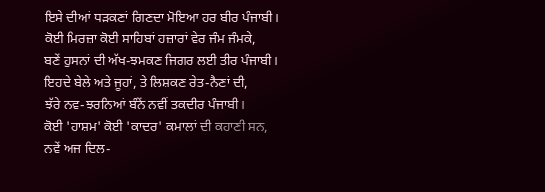ਇਸੇ ਦੀਆਂ ਧੜਕਣਾਂ ਗਿਣਦਾ ਮੋਇਆ ਹਰ ਬੀਰ ਪੰਜਾਬੀ।
ਕੋਈ ਮਿਰਜ਼ਾ ਕੋਈ ਸਾਹਿਬਾਂ ਹਜ਼ਾਰਾਂ ਵੇਰ ਜੰਮ ਜੰਮਕੇ,
ਬਣੇਂ ਹੁਸਨਾਂ ਦੀ ਅੱਖ-ਝਮਕਣ ਜਿਗਰ ਲਈ ਤੀਰ ਪੰਜਾਬੀ।
ਇਹਦੇ ਬੇਲੇ ਅਤੇ ਜੂਹਾਂ, ਤੇ ਲਿਸ਼ਕਣ ਰੇਤ-ਨੈਣਾਂ ਦੀ,
ਝੱਰੇ ਨਵ-ਝਰਨਿਆਂ ਬੰਨੇਂ ਨਵੀਂ ਤਕਦੀਰ ਪੰਜਾਬੀ।
ਕੋਈ 'ਹਾਸ਼ਮ' ਕੋਈ 'ਕਾਦਰ' ਕਮਾਲਾਂ ਦੀ ਕਹਾਣੀ ਸਨ,
ਨਵੇਂ ਅਜ ਦਿਲ-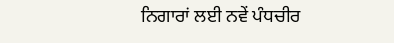ਨਿਗਾਰਾਂ ਲਈ ਨਵੇਂ ਪੰਧਚੀਰ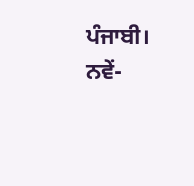ਪੰਜਾਬੀ।
ਨਵੇਂ-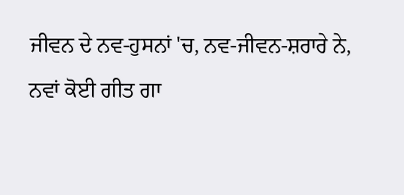ਜੀਵਨ ਦੇ ਨਵ-ਹੁਸਨਾਂ 'ਚ, ਨਵ-ਜੀਵਨ-ਸ਼ਰਾਰੇ ਨੇ,
ਨਵਾਂ ਕੋਈ ਗੀਤ ਗਾ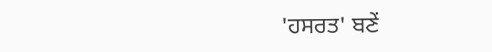'ਹਸਰਤ' ਬਣੇਂ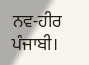ਨਵ-ਹੀਰ ਪੰਜਾਬੀ।